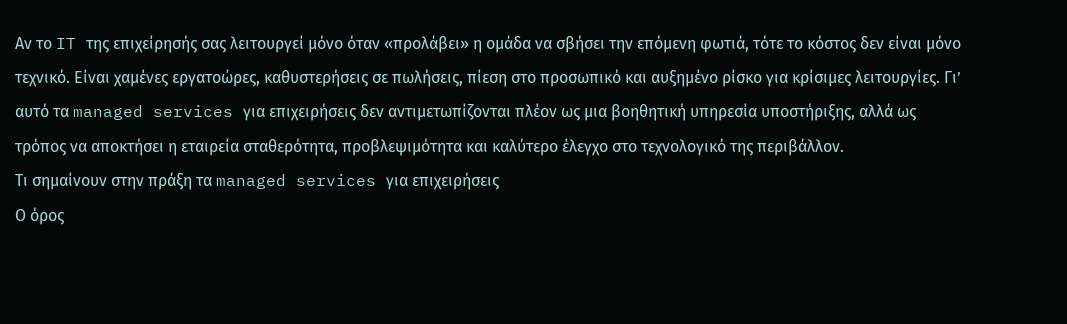Αν το IT της επιχείρησής σας λειτουργεί μόνο όταν «προλάβει» η ομάδα να σβήσει την επόμενη φωτιά, τότε το κόστος δεν είναι μόνο τεχνικό. Είναι χαμένες εργατοώρες, καθυστερήσεις σε πωλήσεις, πίεση στο προσωπικό και αυξημένο ρίσκο για κρίσιμες λειτουργίες. Γι’ αυτό τα managed services για επιχειρήσεις δεν αντιμετωπίζονται πλέον ως μια βοηθητική υπηρεσία υποστήριξης, αλλά ως τρόπος να αποκτήσει η εταιρεία σταθερότητα, προβλεψιμότητα και καλύτερο έλεγχο στο τεχνολογικό της περιβάλλον.
Τι σημαίνουν στην πράξη τα managed services για επιχειρήσεις
Ο όρος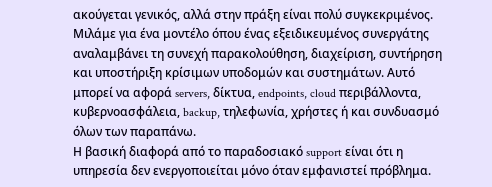ακούγεται γενικός, αλλά στην πράξη είναι πολύ συγκεκριμένος. Μιλάμε για ένα μοντέλο όπου ένας εξειδικευμένος συνεργάτης αναλαμβάνει τη συνεχή παρακολούθηση, διαχείριση, συντήρηση και υποστήριξη κρίσιμων υποδομών και συστημάτων. Αυτό μπορεί να αφορά servers, δίκτυα, endpoints, cloud περιβάλλοντα, κυβερνοασφάλεια, backup, τηλεφωνία, χρήστες ή και συνδυασμό όλων των παραπάνω.
Η βασική διαφορά από το παραδοσιακό support είναι ότι η υπηρεσία δεν ενεργοποιείται μόνο όταν εμφανιστεί πρόβλημα.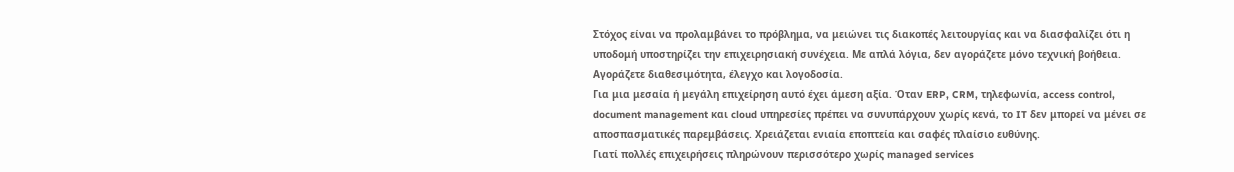Στόχος είναι να προλαμβάνει το πρόβλημα, να μειώνει τις διακοπές λειτουργίας και να διασφαλίζει ότι η υποδομή υποστηρίζει την επιχειρησιακή συνέχεια. Με απλά λόγια, δεν αγοράζετε μόνο τεχνική βοήθεια. Αγοράζετε διαθεσιμότητα, έλεγχο και λογοδοσία.
Για μια μεσαία ή μεγάλη επιχείρηση αυτό έχει άμεση αξία. Όταν ERP, CRM, τηλεφωνία, access control, document management και cloud υπηρεσίες πρέπει να συνυπάρχουν χωρίς κενά, το IT δεν μπορεί να μένει σε αποσπασματικές παρεμβάσεις. Χρειάζεται ενιαία εποπτεία και σαφές πλαίσιο ευθύνης.
Γιατί πολλές επιχειρήσεις πληρώνουν περισσότερο χωρίς managed services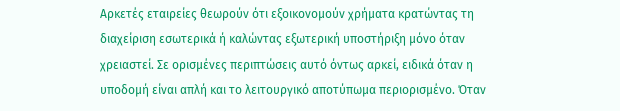Αρκετές εταιρείες θεωρούν ότι εξοικονομούν χρήματα κρατώντας τη διαχείριση εσωτερικά ή καλώντας εξωτερική υποστήριξη μόνο όταν χρειαστεί. Σε ορισμένες περιπτώσεις αυτό όντως αρκεί, ειδικά όταν η υποδομή είναι απλή και το λειτουργικό αποτύπωμα περιορισμένο. Όταν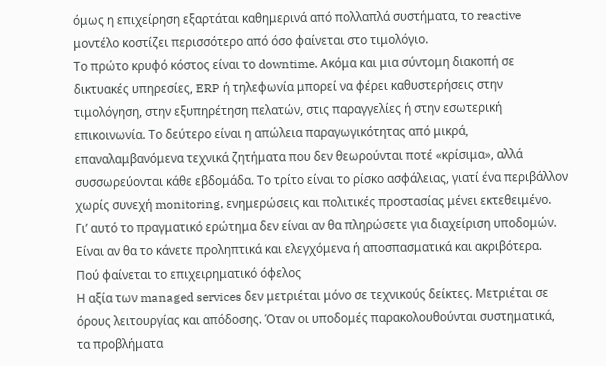όμως η επιχείρηση εξαρτάται καθημερινά από πολλαπλά συστήματα, το reactive μοντέλο κοστίζει περισσότερο από όσο φαίνεται στο τιμολόγιο.
Το πρώτο κρυφό κόστος είναι το downtime. Ακόμα και μια σύντομη διακοπή σε δικτυακές υπηρεσίες, ERP ή τηλεφωνία μπορεί να φέρει καθυστερήσεις στην τιμολόγηση, στην εξυπηρέτηση πελατών, στις παραγγελίες ή στην εσωτερική επικοινωνία. Το δεύτερο είναι η απώλεια παραγωγικότητας από μικρά, επαναλαμβανόμενα τεχνικά ζητήματα που δεν θεωρούνται ποτέ «κρίσιμα», αλλά συσσωρεύονται κάθε εβδομάδα. Το τρίτο είναι το ρίσκο ασφάλειας, γιατί ένα περιβάλλον χωρίς συνεχή monitoring, ενημερώσεις και πολιτικές προστασίας μένει εκτεθειμένο.
Γι’ αυτό το πραγματικό ερώτημα δεν είναι αν θα πληρώσετε για διαχείριση υποδομών. Είναι αν θα το κάνετε προληπτικά και ελεγχόμενα ή αποσπασματικά και ακριβότερα.
Πού φαίνεται το επιχειρηματικό όφελος
Η αξία των managed services δεν μετριέται μόνο σε τεχνικούς δείκτες. Μετριέται σε όρους λειτουργίας και απόδοσης. Όταν οι υποδομές παρακολουθούνται συστηματικά, τα προβλήματα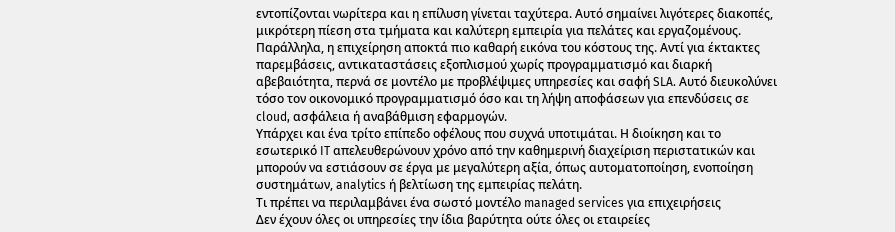εντοπίζονται νωρίτερα και η επίλυση γίνεται ταχύτερα. Αυτό σημαίνει λιγότερες διακοπές, μικρότερη πίεση στα τμήματα και καλύτερη εμπειρία για πελάτες και εργαζομένους.
Παράλληλα, η επιχείρηση αποκτά πιο καθαρή εικόνα του κόστους της. Αντί για έκτακτες παρεμβάσεις, αντικαταστάσεις εξοπλισμού χωρίς προγραμματισμό και διαρκή αβεβαιότητα, περνά σε μοντέλο με προβλέψιμες υπηρεσίες και σαφή SLA. Αυτό διευκολύνει τόσο τον οικονομικό προγραμματισμό όσο και τη λήψη αποφάσεων για επενδύσεις σε cloud, ασφάλεια ή αναβάθμιση εφαρμογών.
Υπάρχει και ένα τρίτο επίπεδο οφέλους που συχνά υποτιμάται. Η διοίκηση και το εσωτερικό IT απελευθερώνουν χρόνο από την καθημερινή διαχείριση περιστατικών και μπορούν να εστιάσουν σε έργα με μεγαλύτερη αξία, όπως αυτοματοποίηση, ενοποίηση συστημάτων, analytics ή βελτίωση της εμπειρίας πελάτη.
Τι πρέπει να περιλαμβάνει ένα σωστό μοντέλο managed services για επιχειρήσεις
Δεν έχουν όλες οι υπηρεσίες την ίδια βαρύτητα ούτε όλες οι εταιρείες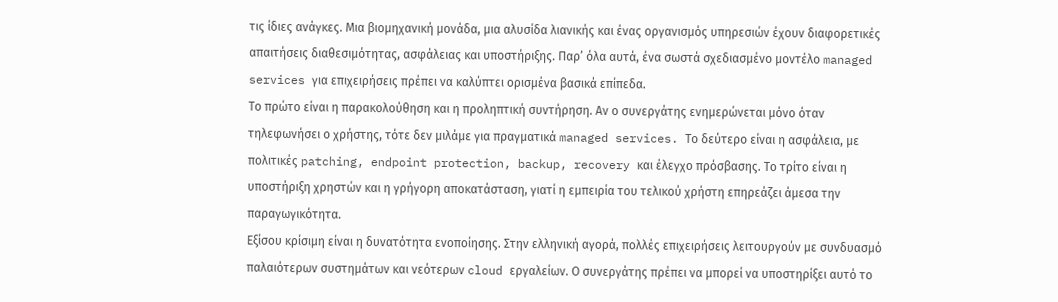τις ίδιες ανάγκες. Μια βιομηχανική μονάδα, μια αλυσίδα λιανικής και ένας οργανισμός υπηρεσιών έχουν διαφορετικές απαιτήσεις διαθεσιμότητας, ασφάλειας και υποστήριξης. Παρ’ όλα αυτά, ένα σωστά σχεδιασμένο μοντέλο managed services για επιχειρήσεις πρέπει να καλύπτει ορισμένα βασικά επίπεδα.
Το πρώτο είναι η παρακολούθηση και η προληπτική συντήρηση. Αν ο συνεργάτης ενημερώνεται μόνο όταν τηλεφωνήσει ο χρήστης, τότε δεν μιλάμε για πραγματικά managed services. Το δεύτερο είναι η ασφάλεια, με πολιτικές patching, endpoint protection, backup, recovery και έλεγχο πρόσβασης. Το τρίτο είναι η υποστήριξη χρηστών και η γρήγορη αποκατάσταση, γιατί η εμπειρία του τελικού χρήστη επηρεάζει άμεσα την παραγωγικότητα.
Εξίσου κρίσιμη είναι η δυνατότητα ενοποίησης. Στην ελληνική αγορά, πολλές επιχειρήσεις λειτουργούν με συνδυασμό παλαιότερων συστημάτων και νεότερων cloud εργαλείων. Ο συνεργάτης πρέπει να μπορεί να υποστηρίξει αυτό το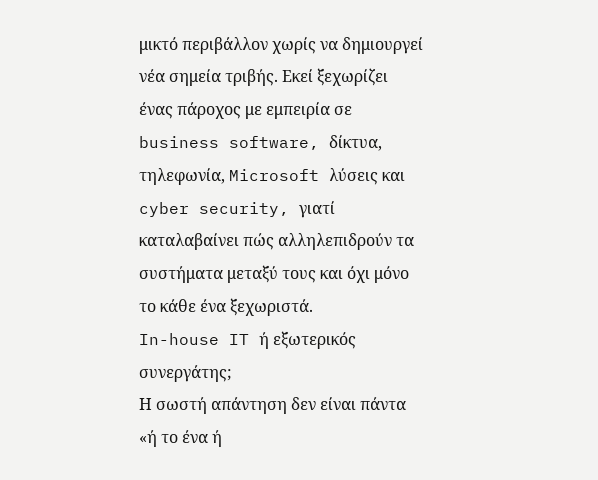μικτό περιβάλλον χωρίς να δημιουργεί νέα σημεία τριβής. Εκεί ξεχωρίζει ένας πάροχος με εμπειρία σε business software, δίκτυα, τηλεφωνία, Microsoft λύσεις και cyber security, γιατί καταλαβαίνει πώς αλληλεπιδρούν τα συστήματα μεταξύ τους και όχι μόνο το κάθε ένα ξεχωριστά.
In-house IT ή εξωτερικός συνεργάτης;
Η σωστή απάντηση δεν είναι πάντα «ή το ένα ή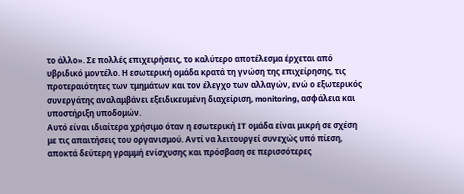το άλλο». Σε πολλές επιχειρήσεις, το καλύτερο αποτέλεσμα έρχεται από υβριδικό μοντέλο. Η εσωτερική ομάδα κρατά τη γνώση της επιχείρησης, τις προτεραιότητες των τμημάτων και τον έλεγχο των αλλαγών, ενώ ο εξωτερικός συνεργάτης αναλαμβάνει εξειδικευμένη διαχείριση, monitoring, ασφάλεια και υποστήριξη υποδομών.
Αυτό είναι ιδιαίτερα χρήσιμο όταν η εσωτερική IT ομάδα είναι μικρή σε σχέση με τις απαιτήσεις του οργανισμού. Αντί να λειτουργεί συνεχώς υπό πίεση, αποκτά δεύτερη γραμμή ενίσχυσης και πρόσβαση σε περισσότερες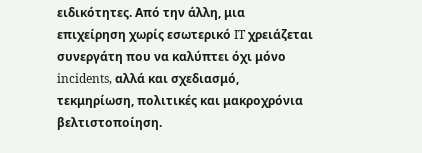ειδικότητες. Από την άλλη, μια επιχείρηση χωρίς εσωτερικό IT χρειάζεται συνεργάτη που να καλύπτει όχι μόνο incidents, αλλά και σχεδιασμό, τεκμηρίωση, πολιτικές και μακροχρόνια βελτιστοποίηση.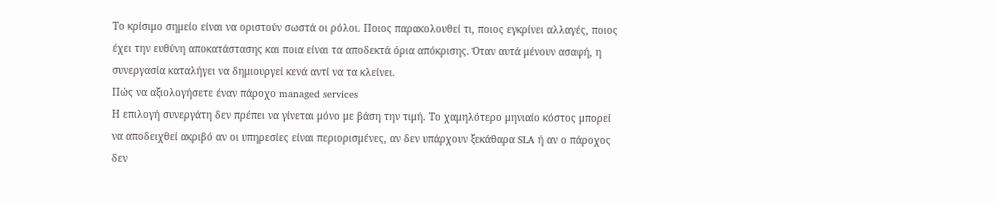Το κρίσιμο σημείο είναι να οριστούν σωστά οι ρόλοι. Ποιος παρακολουθεί τι, ποιος εγκρίνει αλλαγές, ποιος έχει την ευθύνη αποκατάστασης και ποια είναι τα αποδεκτά όρια απόκρισης. Όταν αυτά μένουν ασαφή, η συνεργασία καταλήγει να δημιουργεί κενά αντί να τα κλείνει.
Πώς να αξιολογήσετε έναν πάροχο managed services
Η επιλογή συνεργάτη δεν πρέπει να γίνεται μόνο με βάση την τιμή. Το χαμηλότερο μηνιαίο κόστος μπορεί να αποδειχθεί ακριβό αν οι υπηρεσίες είναι περιορισμένες, αν δεν υπάρχουν ξεκάθαρα SLA ή αν ο πάροχος δεν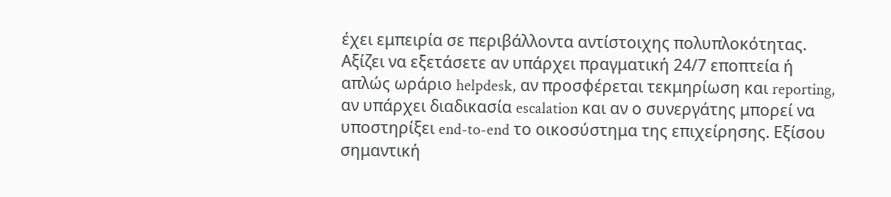έχει εμπειρία σε περιβάλλοντα αντίστοιχης πολυπλοκότητας.
Αξίζει να εξετάσετε αν υπάρχει πραγματική 24/7 εποπτεία ή απλώς ωράριο helpdesk, αν προσφέρεται τεκμηρίωση και reporting, αν υπάρχει διαδικασία escalation και αν ο συνεργάτης μπορεί να υποστηρίξει end-to-end το οικοσύστημα της επιχείρησης. Εξίσου σημαντική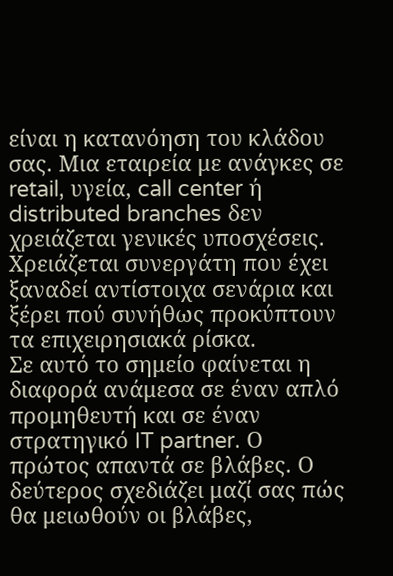είναι η κατανόηση του κλάδου σας. Μια εταιρεία με ανάγκες σε retail, υγεία, call center ή distributed branches δεν χρειάζεται γενικές υποσχέσεις. Χρειάζεται συνεργάτη που έχει ξαναδεί αντίστοιχα σενάρια και ξέρει πού συνήθως προκύπτουν τα επιχειρησιακά ρίσκα.
Σε αυτό το σημείο φαίνεται η διαφορά ανάμεσα σε έναν απλό προμηθευτή και σε έναν στρατηγικό IT partner. Ο πρώτος απαντά σε βλάβες. Ο δεύτερος σχεδιάζει μαζί σας πώς θα μειωθούν οι βλάβες,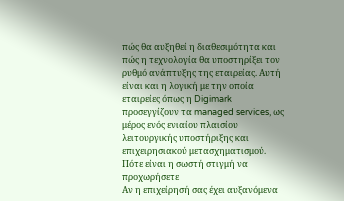πώς θα αυξηθεί η διαθεσιμότητα και πώς η τεχνολογία θα υποστηρίξει τον ρυθμό ανάπτυξης της εταιρείας. Αυτή είναι και η λογική με την οποία εταιρείες όπως η Digimark προσεγγίζουν τα managed services, ως μέρος ενός ενιαίου πλαισίου λειτουργικής υποστήριξης και επιχειρησιακού μετασχηματισμού.
Πότε είναι η σωστή στιγμή να προχωρήσετε
Αν η επιχείρησή σας έχει αυξανόμενα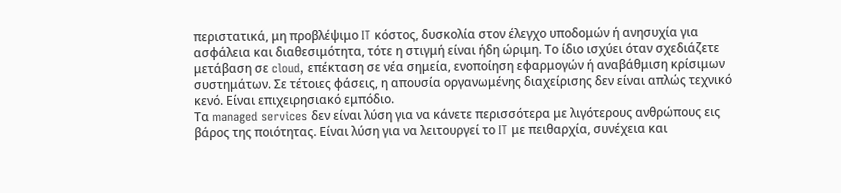περιστατικά, μη προβλέψιμο IT κόστος, δυσκολία στον έλεγχο υποδομών ή ανησυχία για ασφάλεια και διαθεσιμότητα, τότε η στιγμή είναι ήδη ώριμη. Το ίδιο ισχύει όταν σχεδιάζετε μετάβαση σε cloud, επέκταση σε νέα σημεία, ενοποίηση εφαρμογών ή αναβάθμιση κρίσιμων συστημάτων. Σε τέτοιες φάσεις, η απουσία οργανωμένης διαχείρισης δεν είναι απλώς τεχνικό κενό. Είναι επιχειρησιακό εμπόδιο.
Τα managed services δεν είναι λύση για να κάνετε περισσότερα με λιγότερους ανθρώπους εις βάρος της ποιότητας. Είναι λύση για να λειτουργεί το IT με πειθαρχία, συνέχεια και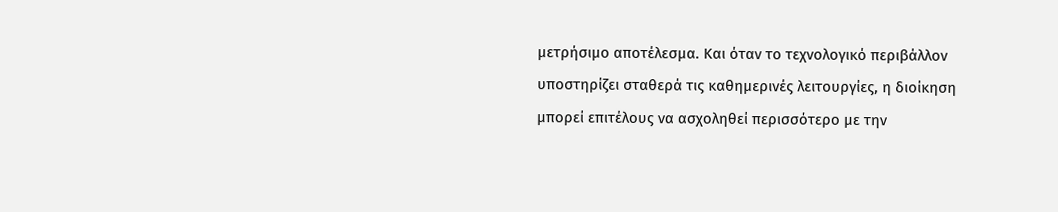μετρήσιμο αποτέλεσμα. Και όταν το τεχνολογικό περιβάλλον υποστηρίζει σταθερά τις καθημερινές λειτουργίες, η διοίκηση μπορεί επιτέλους να ασχοληθεί περισσότερο με την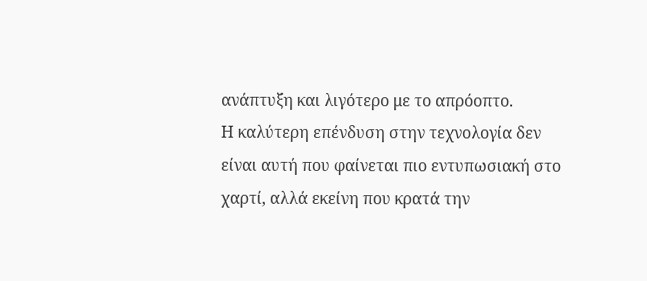ανάπτυξη και λιγότερο με το απρόοπτο.
Η καλύτερη επένδυση στην τεχνολογία δεν είναι αυτή που φαίνεται πιο εντυπωσιακή στο χαρτί, αλλά εκείνη που κρατά την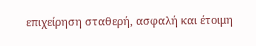επιχείρηση σταθερή, ασφαλή και έτοιμη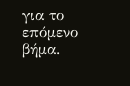για το επόμενο βήμα.